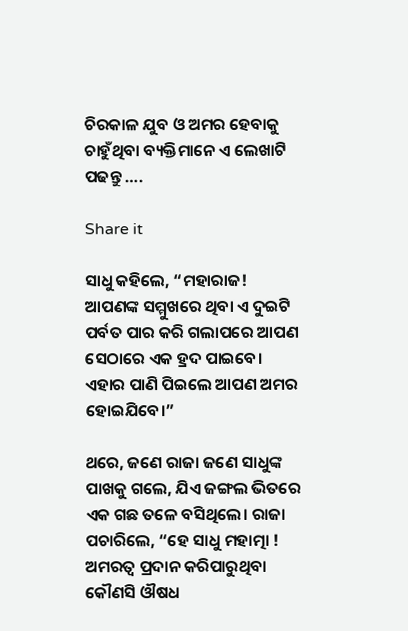ଚିରକାଳ ଯୁବ ଓ ଅମର ହେବାକୁ ଚାହୁଁଥିବା ବ୍ୟକ୍ତିମାନେ ଏ ଲେଖାଟି ପଢନ୍ତୁ ….

Share it

ସାଧୁ କହିଲେ, “ମହାରାଜ! ଆପଣଙ୍କ ସମ୍ମୁଖରେ ଥିବା ଏ ଦୁଇଟି ପର୍ବତ ପାର କରି ଗଲାପରେ ଆପଣ ସେଠାରେ ଏକ ହ୍ରଦ ପାଇବେ। ଏହାର ପାଣି ପିଇଲେ ଆପଣ ଅମର ହୋଇଯିବେ।”

ଥରେ, ଜଣେ ରାଜା ଜଣେ ସାଧୁଙ୍କ ପାଖକୁ ଗଲେ, ଯିଏ ଜଙ୍ଗଲ ଭିତରେ ଏକ ଗଛ ତଳେ ବସିଥିଲେ। ରାଜା ପଚାରିଲେ, “ହେ ସାଧୁ ମହାତ୍ମା ! ଅମରତ୍ୱ ପ୍ରଦାନ କରିପାରୁଥିବା କୌଣସି ଔଷଧ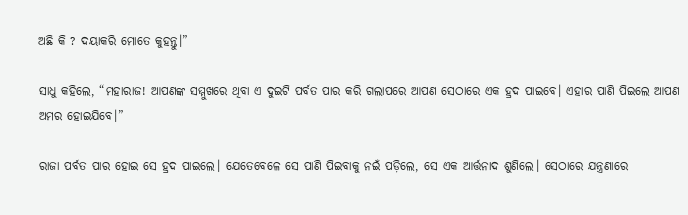ଅଛି କି ? ଦୟାକରି ମୋତେ କୁହନ୍ତୁ।”

ସାଧୁ କହିଲେ, “ମହାରାଜ! ଆପଣଙ୍କ ସମ୍ମୁଖରେ ଥିବା ଏ ଦୁଇଟି ପର୍ବତ ପାର କରି ଗଲାପରେ ଆପଣ ସେଠାରେ ଏକ ହ୍ରଦ ପାଇବେ। ଏହାର ପାଣି ପିଇଲେ ଆପଣ ଅମର ହୋଇଯିବେ।”

ରାଜା ପର୍ବତ ପାର ହୋଇ ସେ ହ୍ରଦ ପାଇଲେ। ଯେତେବେଳେ ସେ ପାଣି ପିଇବାକୁ ନଇଁ ପଡ଼ିଲେ, ସେ ଏକ ଆର୍ତ୍ତନାଦ ଶୁଣିଲେ। ସେଠାରେ ଯନ୍ତ୍ରଣାରେ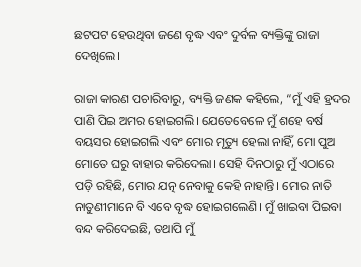ଛଟପଟ ହେଉଥିବା ଜଣେ ବୃଦ୍ଧ ଏବଂ ଦୁର୍ବଳ ବ୍ୟକ୍ତିଙ୍କୁ ରାଜା ଦେଖିଲେ।

ରାଜା କାରଣ ପଚାରିବାରୁ, ବ୍ୟକ୍ତି ଜଣକ କହିଲେ, “ମୁଁ ଏହି ହ୍ରଦର ପାଣି ପିଇ ଅମର ହୋଇଗଲି। ଯେତେବେଳେ ମୁଁ ଶହେ ବର୍ଷ ବୟସର ହୋଇଗଲି ଏବଂ ମୋର ମୃତ୍ୟୁ ହେଲା ନାହିଁ, ମୋ ପୁଅ ମୋତେ ଘରୁ ବାହାର କରିଦେଲା। ସେହି ଦିନଠାରୁ ମୁଁ ଏଠାରେ ପଡ଼ି ରହିଛି, ମୋର ଯତ୍ନ ନେବାକୁ କେହି ନାହାନ୍ତି। ମୋର ନାତି ନାତୁଣୀମାନେ ବି ଏବେ ବୃଦ୍ଧ ହୋଇଗଲେଣି। ମୁଁ ଖାଇବା ପିଇବା ବନ୍ଦ କରିଦେଇଛି, ତଥାପି ମୁଁ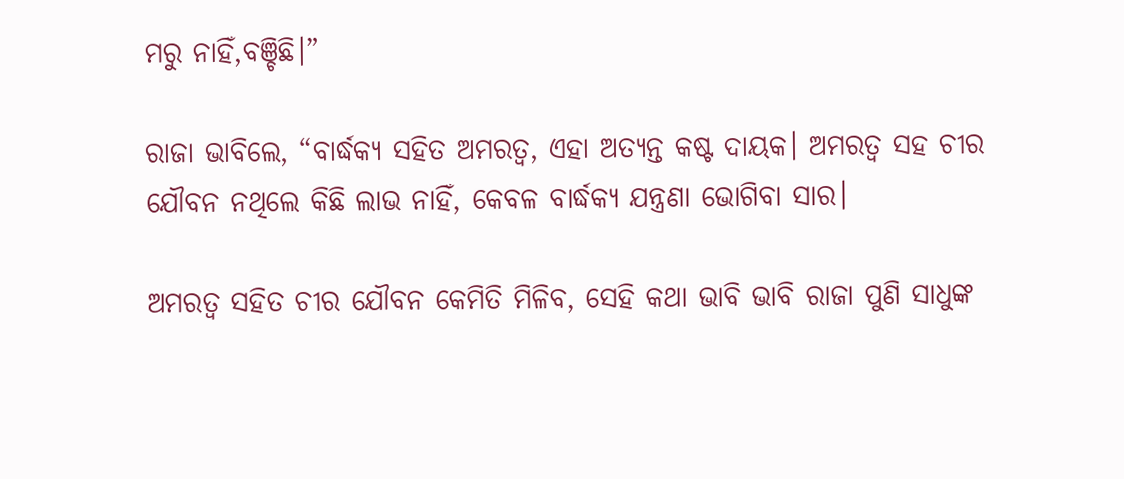ମରୁ ନାହିଁ,ବଞ୍ଚିଛି।”

ରାଜା ଭାବିଲେ, “ବାର୍ଦ୍ଧକ୍ୟ ସହିତ ଅମରତ୍ବ, ଏହା ଅତ୍ୟନ୍ତ କଷ୍ଟ ଦାୟକ। ଅମରତ୍ବ ସହ ଚୀର ଯୌବନ ନଥିଲେ କିଛି ଲାଭ ନାହିଁ, କେବଳ ବାର୍ଦ୍ଧକ୍ୟ ଯନ୍ତ୍ରଣା ଭୋଗିବା ସାର।

ଅମରତ୍ବ ସହିତ ଚୀର‌ ଯୌବନ କେମିତି ମିଳିବ, ସେହି କଥା ଭାବି ଭାବି ରାଜା ପୁଣି ସାଧୁଙ୍କ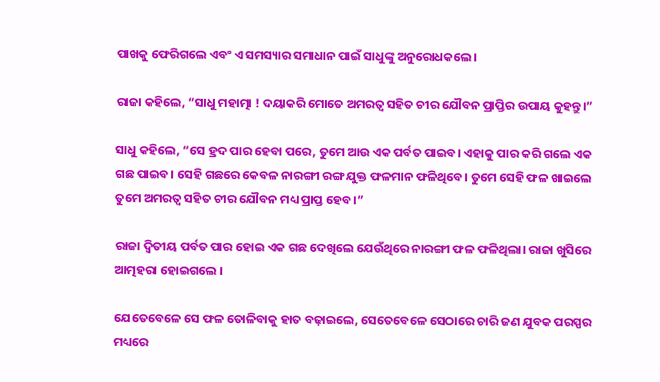ପାଖକୁ ଫେରିଗଲେ ଏବଂ ଏ ସମସ୍ୟାର ସମାଧାନ ପାଇଁ ସାଧୁଙ୍କୁ ଅନୁରୋଧକଲେ‌।

ରାଜା କହିଲେ, “ସାଧୁ ମହାତ୍ମା ! ଦୟାକରି ମୋତେ ଅମରତ୍ବ ସହିତ ଚୀର ଯୌବନ ପ୍ରାପ୍ତିର ଉପାୟ କୁହନ୍ତୁ।”

ସାଧୁ କହିଲେ, “ସେ ହ୍ରଦ ପାର ହେବା ପରେ, ତୁମେ ଆଉ ଏକ ପର୍ବତ ପାଇବ। ଏହାକୁ ପାର କରି ଗଲେ ଏକ ଗଛ ପାଇବ। ସେହି ଗଛରେ କେବଳ ନାରଙ୍ଗୀ ରଙ୍ଗ ଯୁକ୍ତ ଫଳମାନ ଫଳିଥିବେ। ତୁମେ ସେହି ଫଳ ଖାଇଲେ ତୁମେ ଅମରତ୍ୱ ସହିତ ଚୀର ଯୌବନ ମଧ୍ୟ ପ୍ରାପ୍ତ ହେବ।”

ରାଜା ଦ୍ୱିତୀୟ ପର୍ବତ ପାର ହୋଇ ଏକ ଗଛ ଦେଖିଲେ ଯେଉଁଥିରେ ନାରଙ୍ଗୀ ଫଳ ଫଳିଥିଲା। ରାଜା ଖୁସିରେ ଆତ୍ମହରା ହୋଇଗଲେ ।

ଯେତେବେଳେ ସେ ଫଳ ତୋଳିବାକୁ ହାତ ବଢ଼ାଇଲେ, ସେତେବେଳେ ସେଠାରେ ଚାରି ଜଣ ଯୁବକ ପରସ୍ପର ମଧ୍ୟରେ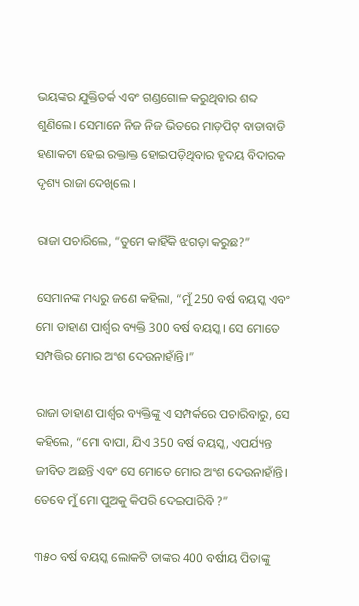ଭୟଙ୍କର ଯୁକ୍ତିତର୍କ ଏବଂ ଗଣ୍ଡଗୋଳ କରୁଥିବାର ଶବ୍ଦ ଶୁଣିଲେ। ସେମାନେ ନିଜ ନିଜ ଭିତରେ ମାଡ଼ପିଟ୍ ବାଡାବାଡି ହଣାକଟା ହେଇ ରକ୍ତାକ୍ତ ହୋଇପଡ଼ିଥିବାର ହୃଦୟ ବିଦାରକ ଦୃଶ୍ୟ ରାଜା ଦେଖିଲେ ।

ରାଜା ପଚାରିଲେ, “ତୁମେ କାହିଁକି ଝଗଡ଼ା କରୁଛ?”

ସେମାନଙ୍କ ମଧ୍ୟରୁ ଜଣେ କହିଲା, “ମୁଁ 250 ବର୍ଷ ବୟସ୍କ ଏବଂ ମୋ ଡାହାଣ ପାର୍ଶ୍ୱର ବ୍ୟକ୍ତି 300 ବର୍ଷ ବୟସ୍କ। ସେ ମୋତେ ସମ୍ପତ୍ତିର ମୋର ଅଂଶ ଦେଉନାହାଁନ୍ତି।”

ରାଜା ଡାହାଣ ପାର୍ଶ୍ୱର ବ୍ୟକ୍ତିଙ୍କୁ ଏ ସମ୍ପର୍କରେ ପଚାରିବାରୁ, ସେ କହିଲେ, “ମୋ ବାପା, ଯିଏ 350 ବର୍ଷ ବୟସ୍କ, ଏପର୍ଯ୍ୟନ୍ତ ଜୀବିତ ଅଛନ୍ତି ଏବଂ ସେ ମୋତେ ମୋର ଅଂଶ ଦେଉନାହାଁନ୍ତି। ତେବେ ମୁଁ ମୋ ପୁଅକୁ କିପରି ଦେଇପାରିବି ?”

୩୫୦ ବର୍ଷ ବୟସ୍କ ଲୋକଟି ତାଙ୍କର 400 ବର୍ଷୀୟ ପିତାଙ୍କୁ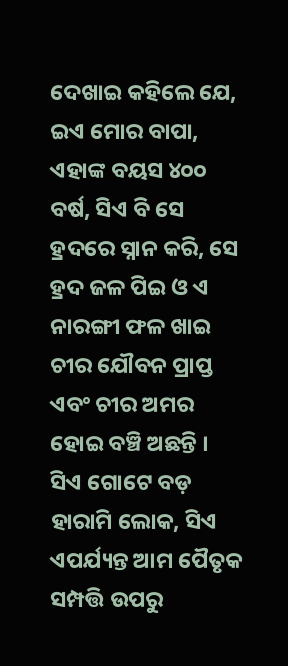ଦେଖାଇ କହିଲେ ଯେ, ଇଏ ମୋର ବାପା, ଏହାଙ୍କ ବୟସ ୪୦୦ ବର୍ଷ, ସିଏ ବି ସେ ହ୍ରଦରେ ସ୍ନାନ କରି, ସେ ହ୍ରଦ ଜଳ ପିଇ ଓ ଏ ନାରଙ୍ଗୀ ଫଳ ଖାଇ ଚୀର ଯୌବନ ପ୍ରାପ୍ତ ଏବଂ ଚୀର ଅମର ହୋଇ ବଞ୍ଚି ଅଛନ୍ତି । ସିଏ ଗୋଟେ ବଡ଼ ହାରାମି ଲୋକ, ସିଏ ଏପର୍ଯ୍ୟନ୍ତ ଆମ ପୈତୃକ ସମ୍ପତ୍ତି ଉପରୁ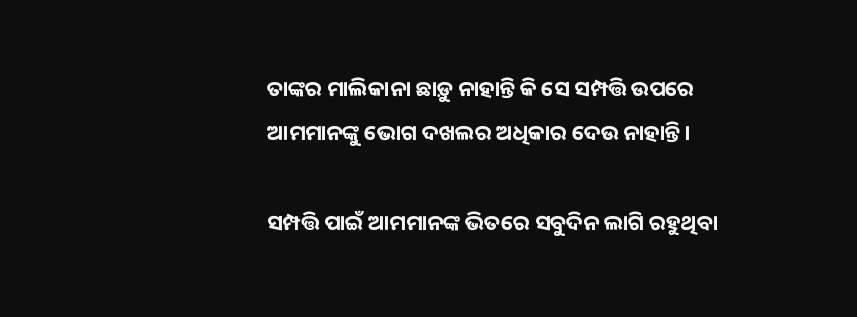ତାଙ୍କର ମାଲିକାନା ଛାଡ଼ୁ ନାହାନ୍ତି କି ସେ ସମ୍ପତ୍ତି ଉପରେ ଆମମାନଙ୍କୁ ଭୋଗ ଦଖଲର ଅଧିକାର ଦେଉ ନାହାନ୍ତି।

ସମ୍ପତ୍ତି ପାଇଁ ଆମମାନଙ୍କ ଭିତରେ ସବୁଦିନ ଲାଗି ରହୁଥିବା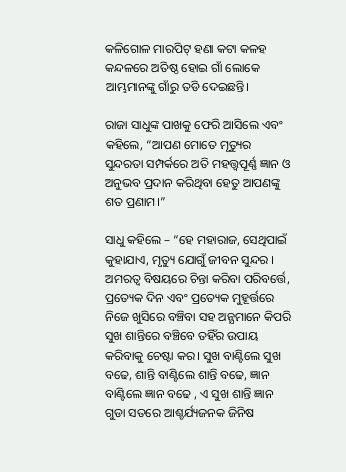କଳିଗୋଳ ମାରପିଟ୍ ହଣା କଟା କଳହ କନ୍ଦଳରେ ଅତିଷ୍ଠ ହୋଇ ଗାଁ ଲୋକେ ଆମ୍ଭମାନଙ୍କୁ ଗାଁରୁ ତଡି ଦେଇଛନ୍ତି।

ରାଜା ସାଧୁଙ୍କ ପାଖକୁ ଫେରି ଆସିଲେ ଏବଂ କହିଲେ, “ଆପଣ ମୋତେ ମୃତ୍ୟୁର ସୁନ୍ଦରତା ସମ୍ପର୍କରେ ଅତି ମହତ୍ତ୍ଵପୂର୍ଣ୍ଣ ଜ୍ଞାନ ଓ ଅନୁଭବ ପ୍ରଦାନ କରିଥିବା ହେତୁ ଆପଣଙ୍କୁ ଶତ ପ୍ରଣାମ।”

ସାଧୁ କହିଲେ – “ହେ ମହାରାଜ, ସେଥିପାଇଁ କୁହାଯାଏ, ମୃତ୍ୟୁ ଯୋଗୁଁ ଜୀବନ ସୁନ୍ଦର‌ । ଅମରତ୍ୱ ବିଷୟରେ ଚିନ୍ତା କରିବା ପରିବର୍ତ୍ତେ, ପ୍ରତ୍ୟେକ ଦିନ ଏବଂ ପ୍ରତ୍ୟେକ ମୁହୂର୍ତ୍ତରେ ନିଜେ ଖୁସିରେ ବଞ୍ଚିବା ସହ ଅନ୍ଯମାନେ କିପରି ସୁଖ ଶାନ୍ତିରେ ବଞ୍ଚିବେ ତହିଁର ଉପାୟ କରିବାକୁ ଚେଷ୍ଟା କର। ସୁଖ ବାଣ୍ଟିଲେ ସୁଖ ବଢେ, ଶାନ୍ତି ବାଣ୍ଟିଲେ ଶାନ୍ତି ବଢେ, ଜ୍ଞାନ ବାଣ୍ଟିଲେ ଜ୍ଞାନ ବଢେ , ଏ ସୁଖ ଶାନ୍ତି ଜ୍ଞାନ ଗୁଡା ସତରେ ଆଶ୍ଚର୍ଯ୍ୟଜନକ ଜିନିଷ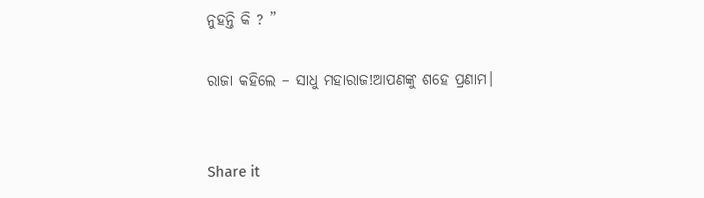ନୁହନ୍ତି କି ? ”

ରାଜା କହିଲେ – ସାଧୁ ମହାରାଜ!ଆପଣଙ୍କୁ ଶହେ ପ୍ରଣାମ।


Share it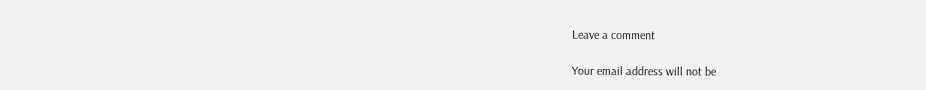Leave a comment

Your email address will not be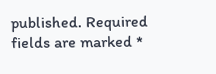published. Required fields are marked *